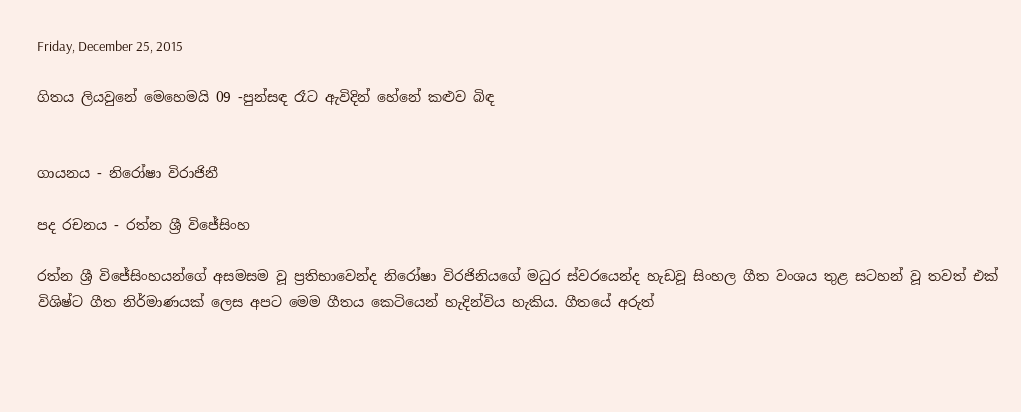Friday, December 25, 2015

ගිතය ලියවුනේ මෙහෙමයි 09 -පුන්සඳ රෑට ඇවිදින් හේනේ කළුව බිඳ


ගායනය - නිරෝෂා විරාජිනී

පද රචනය - රත්න ශ්‍රී විජේසිංහ

රත්න ශ්‍රී විජේසිංහයන්ගේ අසමසම වූ ප්‍රතිභාවෙන්ද නිරෝෂා විරජිනියගේ මධුර ස්වරයෙන්ද හැඩවූ සිංහල ගීත වංශය තුළ සටහන් වූ තවත් එක් විශිෂ්ට ගීත නිර්මාණයක් ලෙස අපට මෙම ගීතය කෙටියෙන් හැදින්විය හැකිය. ගීතයේ අරුත්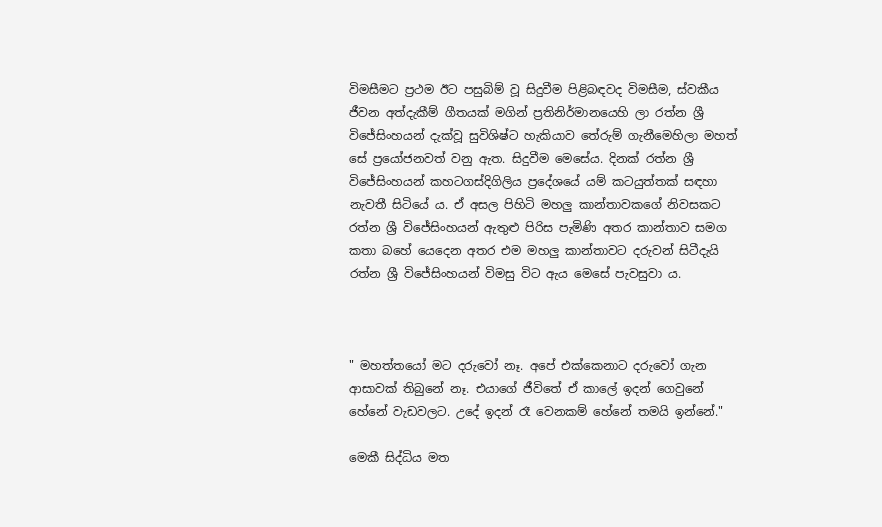විමසීමට ප්‍රථම ඊට පසුබිම් වූ සිදුවීම පිළිබඳවද විමසීම, ස්වකීය ජීවන අත්දැකීම් ගීතයක් මගින් ප්‍රතිනිර්මානයෙහි ලා රත්න ශ්‍රී විජේසිංහයන් දැක්වූ සුවිශිෂ්ට හැකියාව තේරුම් ගැනීමෙහිලා මහත් සේ ප්‍රයෝජනවත් වනු ඇත. සිදුවීම මෙසේය. දිනක් රත්න ශ්‍රී විජේසිංහයන් කහටගස්දිගිලිය ප්‍රදේශයේ යම් කටයුත්තක් සඳහා නැවතී සිටියේ ය. ඒ අසල පිහිටි මහලු කාන්තාවකගේ නිවසකට රත්න ශ්‍රී විජේසිංහයන් ඇතුළු පිරිස පැමිණි අතර කාන්තාව සමග කතා බහේ යෙදෙන අතර එම මහලු කාන්තාවට දරුවන් සිටීදැයි රත්න ශ්‍රී විජේසිංහයන් විමසු විට ඇය මෙසේ පැවසුවා ය.



" මහත්තයෝ මට දරුවෝ නෑ. අපේ එක්කෙනාට දරුවෝ ගැන ආසාවක් තිබුනේ නෑ. එයාගේ ජීවිතේ ඒ කාලේ ඉදන් ගෙවුනේ හේනේ වැඩවලට. උදේ ඉදන් රෑ වෙනකම් හේනේ තමයි ඉන්නේ."

මෙකී සිද්ධිය මත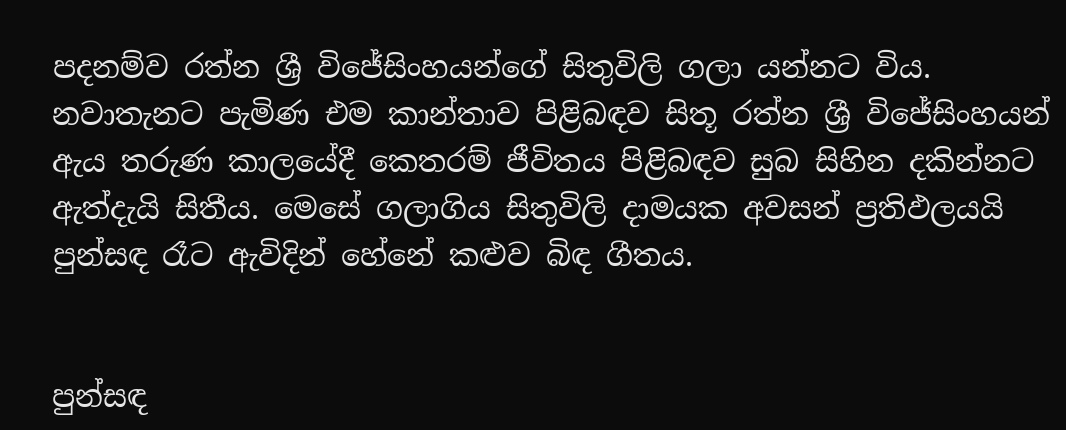පදනම්ව රත්න ශ්‍රී විජේසිංහයන්ගේ සිතුවිලි ගලා යන්නට විය. නවාතැනට පැමිණ එම කාන්තාව පිළිබඳව සිතූ රත්න ශ්‍රී විජේසිංහයන් ඇය තරුණ කාලයේදී කෙතරම් ජීවිතය පිළිබඳව සුබ සිහින දකින්නට ඇත්දැයි සිතීය. මෙසේ ගලාගිය සිතුවිලි දාමයක අවසන් ප්‍රතිඵලයයි පුන්සඳ රෑට ඇවිදින් හේනේ කළුව බිඳ ගීතය.


පුන්සඳ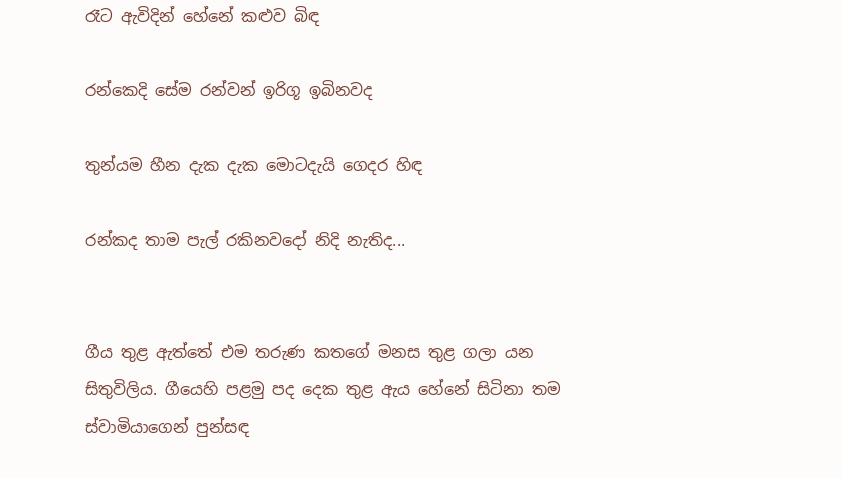රෑට ඇවිදින් හේනේ කළුව බිඳ

රන්කෙදි සේම රන්වන් ඉරිගූ ඉබිනවද

තුන්යම හීන දැක දැක මොටදැයි ගෙදර හිඳ

රන්කද තාම පැල් රකිනවදෝ නිදි නැතිද...


ගීය තුළ ඇත්තේ එම තරුණ කතගේ මනස තුළ ගලා යන සිතුවිලිය. ගීයෙහි පළමු පද දෙක තුළ ඇය හේනේ සිටිනා තම ස්වාමියාගෙන් පුන්සඳ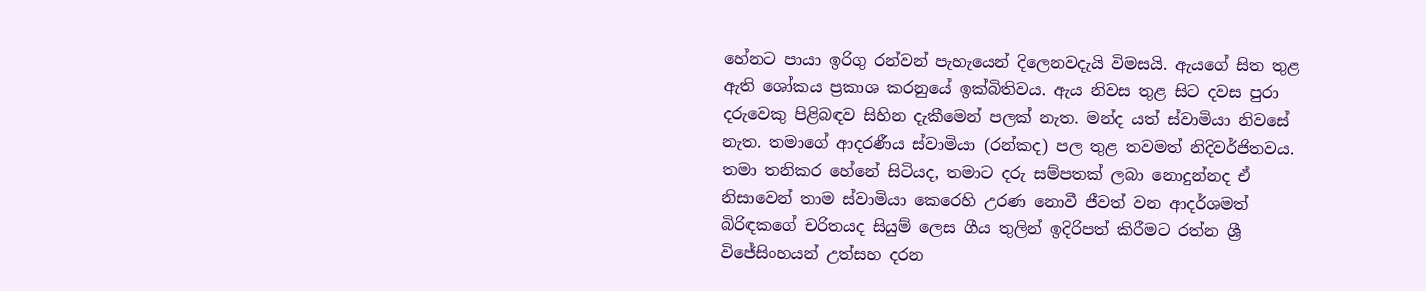හේනට පායා ඉරිගු රන්වන් පැහැයෙන් දිලෙනවදැයි විමසයි. ඇයගේ සිත තුළ ඇති ශෝකය ප්‍රකාශ කරනුයේ ඉක්බිතිවය. ඇය නිවස තුළ සිට දවස පුරා දරුවෙකු පිළිබඳව සිහින දැකීමෙන් පලක් නැත. මන්ද යත් ස්වාමියා නිවසේ නැත. තමාගේ ආදරණීය ස්වාමියා (රන්කද) පල තුළ තවමත් නිදිවර්ජිතවය. තමා තනිකර හේනේ සිටියද, තමාට දරු සම්පතක් ලබා නොදුන්නද ඒ නිසාවෙන් තාම ස්වාමියා කෙරෙහි උරණ නොවී ජීවත් වන ආදර්ශමත් බිරිඳකගේ චරිතයද සියුම් ලෙස ගීය තුලින් ඉදිරිපත් කිරීමට රත්න ශ්‍රී විජේසිංහයන් උත්සහ දරන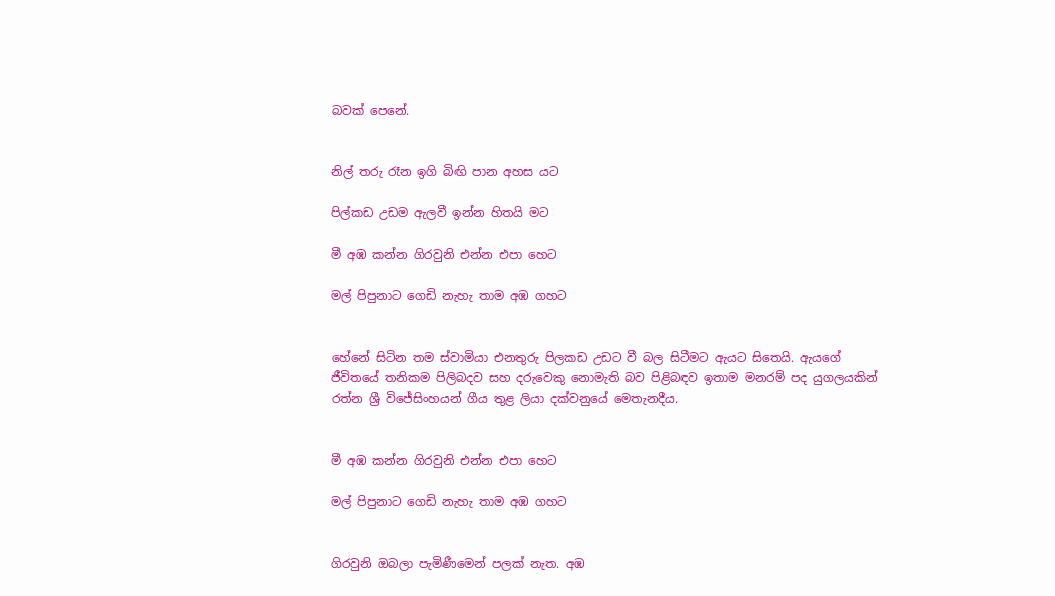බවක් පෙනේ.


නිල් තරු රෑන ඉගි බිඟි පාන අහස යට

පිල්කඩ උඩම ඇලවී ඉන්න හිතයි මට

මී අඹ කන්න ගිරවුනි එන්න එපා හෙට

මල් පිපුනාට ගෙඩි නැහැ තාම අඹ ගහට


හේනේ සිටින තම ස්වාමියා එනතුරු පිලකඩ උඩට වී බල සිටීමට ඇයට සිතෙයි. ඇයගේ ජීවිතයේ තනිකම පිලිබදව සහ දරුවෙකු නොමැති බව පිළිබඳව ඉතාම මනරම් පද යුගලයකින් රත්න ශ්‍රී විජේසිංහයන් ගීය තුළ ලියා දක්වනුයේ මෙතැනදීය.


මී අඹ කන්න ගිරවුනි එන්න එපා හෙට

මල් පිපුනාට ගෙඩි නැහැ තාම අඹ ගහට


ගිරවුනි ඔබලා පැමිණීමෙන් පලක් නැත. අඹ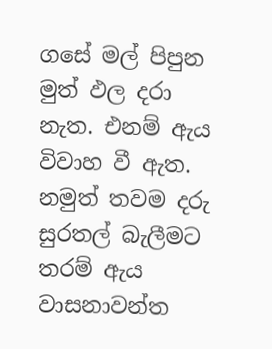ගසේ මල් පිපුන මුත් ඵල දරා නැත. එනම් ඇය විවාහ වී ඇත. නමුත් තවම දරු සුරතල් බැලීමට තරම් ඇය වාසනාවන්ත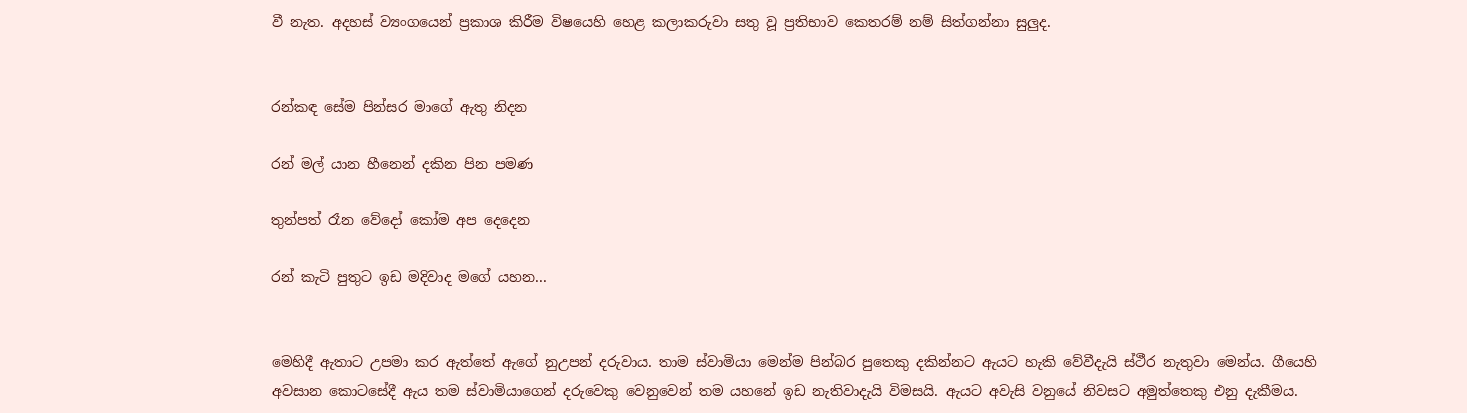වී නැත. අදහස් ව්‍යංගයෙන් ප්‍රකාශ කිරීම විෂයෙහි හෙළ කලාකරුවා සතු වූ ප්‍රතිභාව කෙතරම් නම් සිත්ගන්නා සුලුද.


රන්කඳ සේම පින්සර මාගේ ඇතු නිදන

රන් මල් යාන හීනෙන් දකින පින පමණ

තුන්පත් රෑන වේදෝ කෝම අප දෙදෙන

රන් කැටි පුතුට ඉඩ මදිවාද මගේ යහන...


මෙහිදී ඇතාට උපමා කර ඇත්තේ ඇගේ නුඋපන් දරුවාය. තාම ස්වාමියා මෙන්ම පින්බර පුතෙකු දකින්නට ඇයට හැකි වේවීදැයි ස්ථීර නැතුවා මෙන්ය. ගීයෙහි අවසාන කොටසේදී ඇය තම ස්වාමියාගෙන් දරුවෙකු වෙනුවෙන් තම යහනේ ඉඩ නැතිවාදැයි විමසයි. ඇයට අවැසි වනුයේ නිවසට අමුත්තෙකු එනු දැකීමය.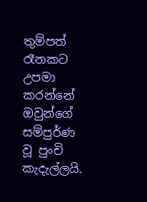තුම්පත් රෑනකට උපමා කරන්නේ ඔවුන්ගේ සම්පුර්ණ වූ පුංචි කැදැල්ලයි.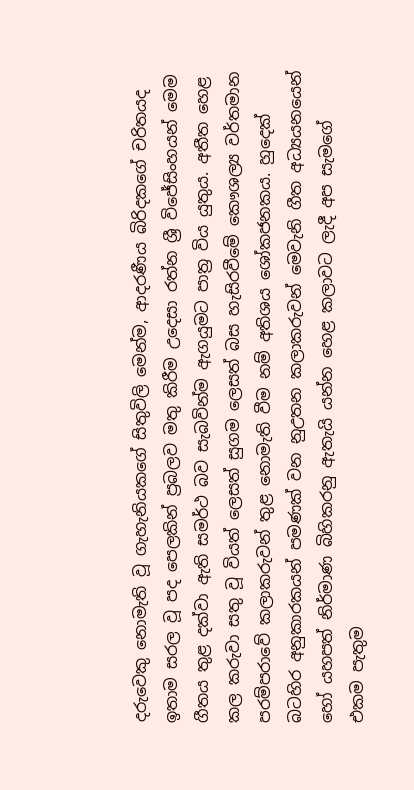දරුවෙකු නොමැති වූ ගැහැනියකගේ සිතුවිලි මෙන්ම, ආදරණීය බිරිදකගේ චරිතයද ඉතාම සරල වූ පද පෙලකින් ප්‍රබලව මතු කිරීම උදෙසා රත්න ශ්‍රී විජේසිංහයන් මෙම ගීතය තුළ දක්වා ඇති සමර්ථ බව සැබවින්ම ඇගයුමට පාත්‍ර විය යුතුය. අතීත හෙළ කල කරුවා සතු වූ වියත් ලෙසත් සුගම ලෙසත් බස හැසිරවීමේ කෞශල්‍ය වර්තමාන පරම්පරාවේ කලාකරුවන් තුළ නොමැති වීම නම් අතිශය ශෝකජනකය. හුදෙක් බටහිර අනුකාරකයන් පමණක් වන නුඋතන කලාකරුවන් මෙවැනි ගීත අධ්‍යයනයෙන් හෝ යහපත් නිර්මාණ බිහිකරනු ඇතැයි යන්න හෙළ කලාවට ලැදී අප සැමගේ එකම පැතුම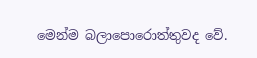මෙන්ම බලාපොරොත්තුවද වේ.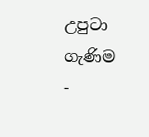උපුටා ගැණිම -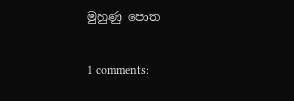මුහුණු පොත

1 comments: